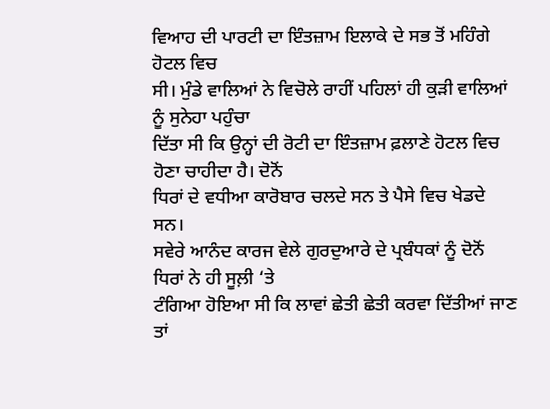ਵਿਆਹ ਦੀ ਪਾਰਟੀ ਦਾ ਇੰਤਜ਼ਾਮ ਇਲਾਕੇ ਦੇ ਸਭ ਤੋਂ ਮਹਿੰਗੇ ਹੋਟਲ ਵਿਚ
ਸੀ। ਮੁੰਡੇ ਵਾਲਿਆਂ ਨੇ ਵਿਚੋਲੇ ਰਾਹੀਂ ਪਹਿਲਾਂ ਹੀ ਕੁੜੀ ਵਾਲਿਆਂ ਨੂੰ ਸੁਨੇਹਾ ਪਹੁੰਚਾ
ਦਿੱਤਾ ਸੀ ਕਿ ਉਨ੍ਹਾਂ ਦੀ ਰੋਟੀ ਦਾ ਇੰਤਜ਼ਾਮ ਫ਼ਲਾਣੇ ਹੋਟਲ ਵਿਚ ਹੋਣਾ ਚਾਹੀਦਾ ਹੈ। ਦੋਨੋਂ
ਧਿਰਾਂ ਦੇ ਵਧੀਆ ਕਾਰੋਬਾਰ ਚਲਦੇ ਸਨ ਤੇ ਪੈਸੇ ਵਿਚ ਖੇਡਦੇ ਸਨ।
ਸਵੇਰੇ ਆਨੰਦ ਕਾਰਜ ਵੇਲੇ ਗੁਰਦੁਆਰੇ ਦੇ ਪ੍ਰਬੰਧਕਾਂ ਨੂੰ ਦੋਨੋਂ ਧਿਰਾਂ ਨੇ ਹੀ ਸੂਲ਼ੀ ‘ਤੇ
ਟੰਗਿਆ ਹੋਇਆ ਸੀ ਕਿ ਲਾਵਾਂ ਛੇਤੀ ਛੇਤੀ ਕਰਵਾ ਦਿੱਤੀਆਂ ਜਾਣ ਤਾਂ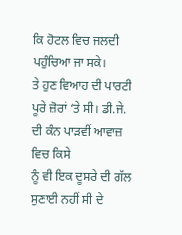ਕਿ ਹੋਟਲ ਵਿਚ ਜਲਦੀ
ਪਹੁੰਚਿਆ ਜਾ ਸਕੇ।
ਤੇ ਹੁਣ ਵਿਆਹ ਦੀ ਪਾਰਟੀ ਪੂਰੇ ਜ਼ੋਰਾਂ ‘ਤੇ ਸੀ। ਡੀ.ਜੇ. ਦੀ ਕੰਨ ਪਾੜਵੀਂ ਆਵਾਜ਼ ਵਿਚ ਕਿਸੇ
ਨੂੰ ਵੀ ਇਕ ਦੂਸਰੇ ਦੀ ਗੱਲ ਸੁਣਾਈ ਨਹੀਂ ਸੀ ਦੇ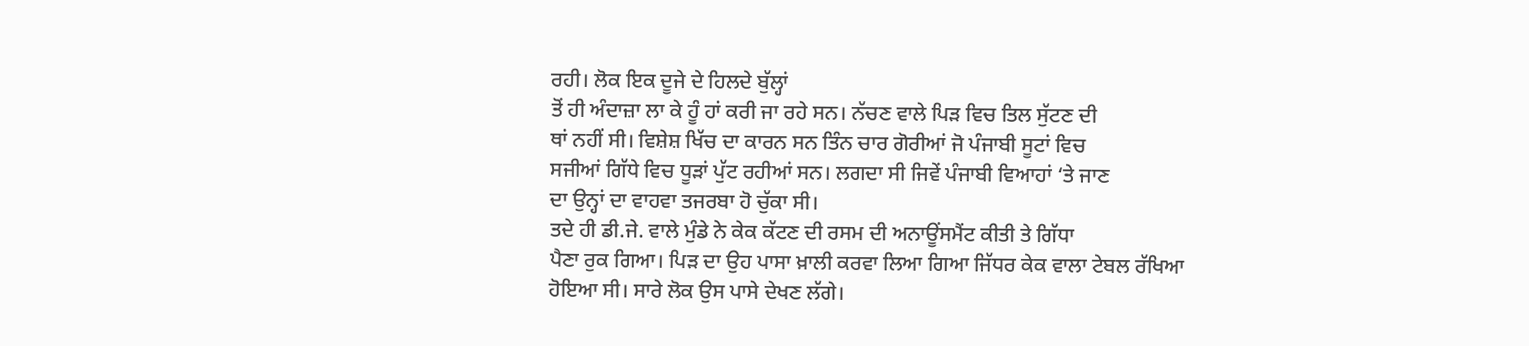ਰਹੀ। ਲੋਕ ਇਕ ਦੂਜੇ ਦੇ ਹਿਲਦੇ ਬੁੱਲ੍ਹਾਂ
ਤੋਂ ਹੀ ਅੰਦਾਜ਼ਾ ਲਾ ਕੇ ਹੂੰ ਹਾਂ ਕਰੀ ਜਾ ਰਹੇ ਸਨ। ਨੱਚਣ ਵਾਲੇ ਪਿੜ ਵਿਚ ਤਿਲ ਸੁੱਟਣ ਦੀ
ਥਾਂ ਨਹੀਂ ਸੀ। ਵਿਸ਼ੇਸ਼ ਖਿੱਚ ਦਾ ਕਾਰਨ ਸਨ ਤਿੰਨ ਚਾਰ ਗੋਰੀਆਂ ਜੋ ਪੰਜਾਬੀ ਸੂਟਾਂ ਵਿਚ
ਸਜੀਆਂ ਗਿੱਧੇ ਵਿਚ ਧੂੜਾਂ ਪੁੱਟ ਰਹੀਆਂ ਸਨ। ਲਗਦਾ ਸੀ ਜਿਵੇਂ ਪੰਜਾਬੀ ਵਿਆਹਾਂ ‘ਤੇ ਜਾਣ
ਦਾ ਉਨ੍ਹਾਂ ਦਾ ਵਾਹਵਾ ਤਜਰਬਾ ਹੋ ਚੁੱਕਾ ਸੀ।
ਤਦੇ ਹੀ ਡੀ.ਜੇ. ਵਾਲੇ ਮੁੰਡੇ ਨੇ ਕੇਕ ਕੱਟਣ ਦੀ ਰਸਮ ਦੀ ਅਨਾਊਂਸਮੈਂਟ ਕੀਤੀ ਤੇ ਗਿੱਧਾ
ਪੈਣਾ ਰੁਕ ਗਿਆ। ਪਿੜ ਦਾ ਉਹ ਪਾਸਾ ਖ਼ਾਲੀ ਕਰਵਾ ਲਿਆ ਗਿਆ ਜਿੱਧਰ ਕੇਕ ਵਾਲਾ ਟੇਬਲ ਰੱਖਿਆ
ਹੋਇਆ ਸੀ। ਸਾਰੇ ਲੋਕ ਉਸ ਪਾਸੇ ਦੇਖਣ ਲੱਗੇ।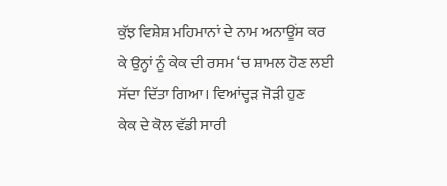ਕੁੱਝ ਵਿਸ਼ੇਸ਼ ਮਹਿਮਾਨਾਂ ਦੇ ਨਾਮ ਅਨਾਊਂਸ ਕਰ
ਕੇ ਉਨ੍ਹਾਂ ਨੂੰ ਕੇਕ ਦੀ ਰਸਮ ‘ਚ ਸ਼ਾਮਲ ਹੋਣ ਲਈ ਸੱਦਾ ਦਿੱਤਾ ਗਿਆ। ਵਿਆਂਦ੍ਹੜ ਜੋੜੀ ਹੁਣ
ਕੇਕ ਦੇ ਕੋਲ ਵੱਡੀ ਸਾਰੀ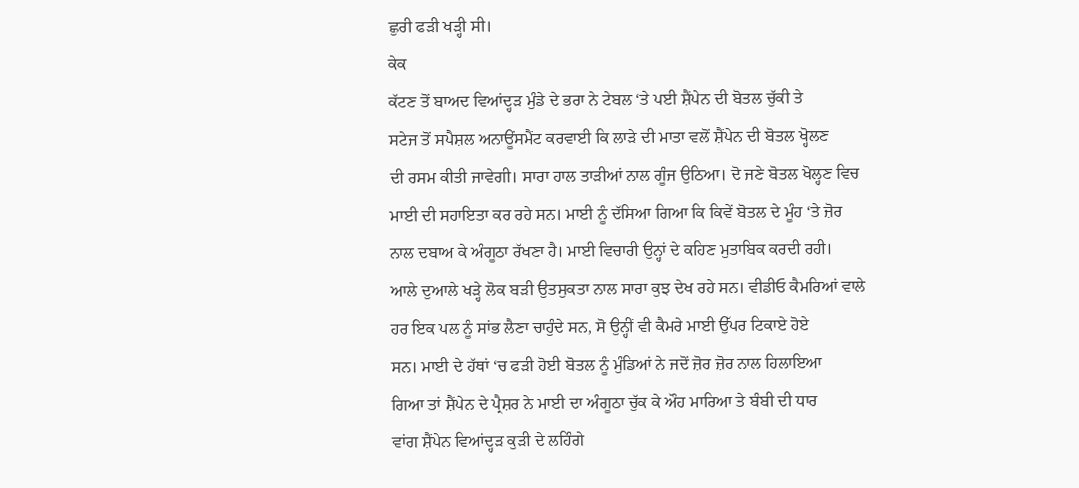ਛੁਰੀ ਫੜੀ ਖੜ੍ਹੀ ਸੀ।
ਕੇਕ
ਕੱਟਣ ਤੋਂ ਬਾਅਦ ਵਿਆਂਦ੍ਹੜ ਮੁੰਡੇ ਦੇ ਭਰਾ ਨੇ ਟੇਬਲ ‘ਤੇ ਪਈ ਸ਼ੈਂਪੇਨ ਦੀ ਬੋਤਲ ਚੁੱਕੀ ਤੇ
ਸਟੇਜ ਤੋਂ ਸਪੈਸ਼ਲ ਅਨਾਊਂਸਮੈਂਟ ਕਰਵਾਈ ਕਿ ਲਾੜੇ ਦੀ ਮਾਤਾ ਵਲੋਂ ਸ਼ੈਂਪੇਨ ਦੀ ਬੋਤਲ ਖ੍ਹੋਲਣ
ਦੀ ਰਸਮ ਕੀਤੀ ਜਾਵੇਗੀ। ਸਾਰਾ ਹਾਲ ਤਾੜੀਆਂ ਨਾਲ ਗੂੰਜ ਉਠਿਆ। ਦੋ ਜਣੇ ਬੋਤਲ ਖੋਲ੍ਹਣ ਵਿਚ
ਮਾਈ ਦੀ ਸਹਾਇਤਾ ਕਰ ਰਹੇ ਸਨ। ਮਾਈ ਨੂੰ ਦੱਸਿਆ ਗਿਆ ਕਿ ਕਿਵੇਂ ਬੋਤਲ ਦੇ ਮੂੰਹ ‘ਤੇ ਜ਼ੋਰ
ਨਾਲ ਦਬਾਅ ਕੇ ਅੰਗੂਠਾ ਰੱਖਣਾ ਹੈ। ਮਾਈ ਵਿਚਾਰੀ ਉਨ੍ਹਾਂ ਦੇ ਕਹਿਣ ਮੁਤਾਬਿਕ ਕਰਦੀ ਰਹੀ।
ਆਲੇ ਦੁਆਲੇ ਖੜ੍ਹੇ ਲੋਕ ਬੜੀ ਉਤਸੁਕਤਾ ਨਾਲ ਸਾਰਾ ਕੁਝ ਦੇਖ ਰਹੇ ਸਨ। ਵੀਡੀਓ ਕੈਮਰਿਆਂ ਵਾਲੇ
ਹਰ ਇਕ ਪਲ ਨੂੰ ਸਾਂਭ ਲੈਣਾ ਚਾਹੁੰਦੇ ਸਨ, ਸੋ ਉਨ੍ਹੀਂ ਵੀ ਕੈਮਰੇ ਮਾਈ ਉੱਪਰ ਟਿਕਾਏ ਹੋਏ
ਸਨ। ਮਾਈ ਦੇ ਹੱਥਾਂ ‘ਚ ਫੜੀ ਹੋਈ ਬੋਤਲ ਨੂੰ ਮੁੰਡਿਆਂ ਨੇ ਜਦੋਂ ਜ਼ੋਰ ਜ਼ੋਰ ਨਾਲ ਹਿਲਾਇਆ
ਗਿਆ ਤਾਂ ਸ਼ੈਂਪੇਨ ਦੇ ਪ੍ਰੈਸ਼ਰ ਨੇ ਮਾਈ ਦਾ ਅੰਗੂਠਾ ਚੁੱਕ ਕੇ ਔਹ ਮਾਰਿਆ ਤੇ ਬੰਬੀ ਦੀ ਧਾਰ
ਵਾਂਗ ਸ਼ੈਂਪੇਨ ਵਿਆਂਦ੍ਹੜ ਕੁੜੀ ਦੇ ਲਹਿੰਗੇ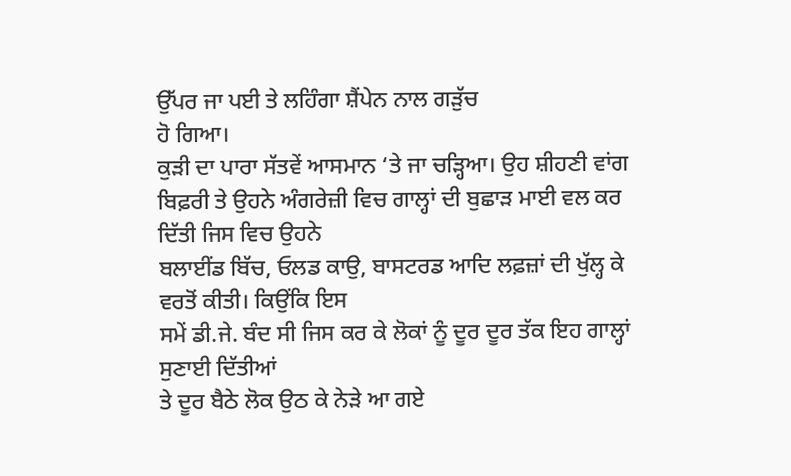ਉੱਪਰ ਜਾ ਪਈ ਤੇ ਲਹਿੰਗਾ ਸ਼ੈਂਪੇਨ ਨਾਲ ਗੜੁੱਚ
ਹੋ ਗਿਆ।
ਕੁੜੀ ਦਾ ਪਾਰਾ ਸੱਤਵੇਂ ਆਸਮਾਨ ‘ਤੇ ਜਾ ਚੜ੍ਹਿਆ। ਉਹ ਸ਼ੀਹਣੀ ਵਾਂਗ
ਬਿਫ਼ਰੀ ਤੇ ਉਹਨੇ ਅੰਗਰੇਜ਼ੀ ਵਿਚ ਗਾਲ੍ਹਾਂ ਦੀ ਬੁਛਾੜ ਮਾਈ ਵਲ ਕਰ ਦਿੱਤੀ ਜਿਸ ਵਿਚ ਉਹਨੇ
ਬਲਾਈਂਡ ਬਿੱਚ, ਓਲਡ ਕਾਉ, ਬਾਸਟਰਡ ਆਦਿ ਲਫ਼ਜ਼ਾਂ ਦੀ ਖੁੱਲ੍ਹ ਕੇ ਵਰਤੋਂ ਕੀਤੀ। ਕਿਉਂਕਿ ਇਸ
ਸਮੇਂ ਡੀ.ਜੇ. ਬੰਦ ਸੀ ਜਿਸ ਕਰ ਕੇ ਲੋਕਾਂ ਨੂੰ ਦੂਰ ਦੂਰ ਤੱਕ ਇਹ ਗਾਲ੍ਹਾਂ ਸੁਣਾਈ ਦਿੱਤੀਆਂ
ਤੇ ਦੂਰ ਬੈਠੇ ਲੋਕ ਉਠ ਕੇ ਨੇੜੇ ਆ ਗਏ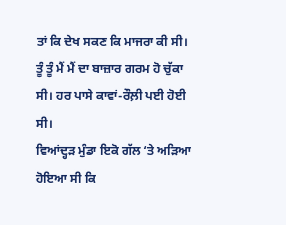ਤਾਂ ਕਿ ਦੇਖ ਸਕਣ ਕਿ ਮਾਜਰਾ ਕੀ ਸੀ।
ਤੂੰ ਤੂੰ ਮੈਂ ਮੈਂ ਦਾ ਬਾਜ਼ਾਰ ਗਰਮ ਹੋ ਚੁੱਕਾ ਸੀ। ਹਰ ਪਾਸੇ ਕਾਵਾਂ-ਰੌਲ਼ੀ ਪਈ ਹੋਈ ਸੀ।
ਵਿਆਂਦ੍ਹੜ ਮੁੰਡਾ ਇਕੋ ਗੱਲ ‘ਤੇ ਅੜਿਆ ਹੋਇਆ ਸੀ ਕਿ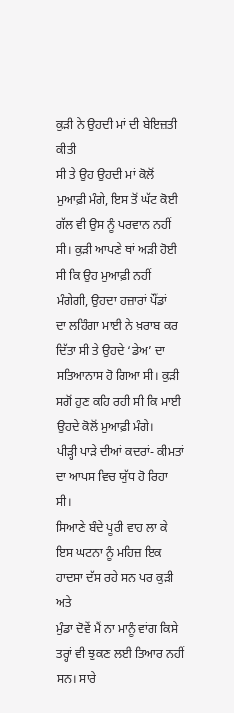ਕੁੜੀ ਨੇ ਉਹਦੀ ਮਾਂ ਦੀ ਬੇਇਜ਼ਤੀ ਕੀਤੀ
ਸੀ ਤੇ ਉਹ ਉਹਦੀ ਮਾਂ ਕੋਲੋਂ ਮੁਆਫ਼ੀ ਮੰਗੇ, ਇਸ ਤੋਂ ਘੱਟ ਕੋਈ ਗੱਲ ਵੀ ਉਸ ਨੂੰ ਪਰਵਾਨ ਨਹੀਂ
ਸੀ। ਕੁੜੀ ਆਪਣੇ ਥਾਂ ਅੜੀ ਹੋਈ ਸੀ ਕਿ ਉਹ ਮੁਆਫ਼ੀ ਨਹੀਂ ਮੰਗੇਗੀ, ਉਹਦਾ ਹਜ਼ਾਰਾਂ ਪੌਂਡਾਂ
ਦਾ ਲਹਿੰਗਾ ਮਾਈ ਨੇ ਖ਼ਰਾਬ ਕਰ ਦਿੱਤਾ ਸੀ ਤੇ ਉਹਦੇ ‘ਡੇਅ’ ਦਾ ਸਤਿਆਨਾਸ ਹੋ ਗਿਆ ਸੀ। ਕੁੜੀ
ਸਗੋਂ ਹੁਣ ਕਹਿ ਰਹੀ ਸੀ ਕਿ ਮਾਈ ਉਹਦੇ ਕੋਲੋਂ ਮੁਆਫ਼ੀ ਮੰਗੇ।
ਪੀੜ੍ਹੀ ਪਾੜੇ ਦੀਆਂ ਕਦਰਾਂ- ਕੀਮਤਾਂ ਦਾ ਆਪਸ ਵਿਚ ਯੁੱਧ ਹੋ ਰਿਹਾ ਸੀ।
ਸਿਆਣੇ ਬੰਦੇ ਪੂਰੀ ਵਾਹ ਲਾ ਕੇ ਇਸ ਘਟਨਾ ਨੂੰ ਮਹਿਜ਼ ਇਕ ਹਾਦਸਾ ਦੱਸ ਰਹੇ ਸਨ ਪਰ ਕੁੜੀ ਅਤੇ
ਮੁੰਡਾ ਦੋਵੇਂ ਮੈਂ ਨਾ ਮਾਨੂੰ ਵਾਂਗ ਕਿਸੇ ਤਰ੍ਹਾਂ ਵੀ ਝੁਕਣ ਲਈ ਤਿਆਰ ਨਹੀਂ ਸਨ। ਸਾਰੇ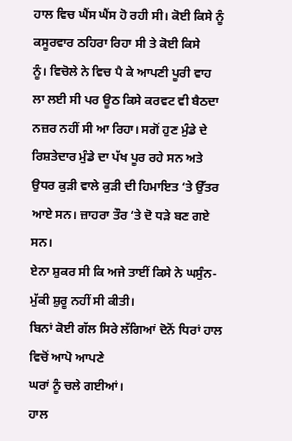ਹਾਲ ਵਿਚ ਘੈਂਸ ਘੈਂਸ ਹੋ ਰਹੀ ਸੀ। ਕੋਈ ਕਿਸੇ ਨੂੰ ਕਸੂਰਵਾਰ ਠਹਿਰਾ ਰਿਹਾ ਸੀ ਤੇ ਕੋਈ ਕਿਸੇ
ਨੂੰ। ਵਿਚੋਲੇ ਨੇ ਵਿਚ ਪੈ ਕੇ ਆਪਣੀ ਪੂਰੀ ਵਾਹ ਲਾ ਲਈ ਸੀ ਪਰ ਊਠ ਕਿਸੇ ਕਰਵਟ ਵੀ ਬੈਠਦਾ
ਨਜ਼ਰ ਨਹੀਂ ਸੀ ਆ ਰਿਹਾ। ਸਗੋਂ ਹੁਣ ਮੁੰਡੇ ਦੇ ਰਿਸ਼ਤੇਦਾਰ ਮੁੰਡੇ ਦਾ ਪੱਖ ਪੂਰ ਰਹੇ ਸਨ ਅਤੇ
ਉਧਰ ਕੁੜੀ ਵਾਲੇ ਕੁੜੀ ਦੀ ਹਿਮਾਇਤ ‘ਤੇ ਉੱਤਰ ਆਏ ਸਨ। ਜ਼ਾਹਰਾ ਤੌਰ ‘ਤੇ ਦੋ ਧੜੇ ਬਣ ਗਏ ਸਨ।
ਏਨਾ ਸ਼ੁਕਰ ਸੀ ਕਿ ਅਜੇ ਤਾਈਂ ਕਿਸੇ ਨੇ ਘਸੁੰਨ-ਮੁੱਕੀ ਸ਼ੁਰੂ ਨਹੀਂ ਸੀ ਕੀਤੀ।
ਬਿਨਾਂ ਕੋਈ ਗੱਲ ਸਿਰੇ ਲੱਗਿਆਂ ਦੋਨੋਂ ਧਿਰਾਂ ਹਾਲ ਵਿਚੋਂ ਆਪੋ ਆਪਣੇ
ਘਰਾਂ ਨੂੰ ਚਲੇ ਗਈਆਂ।
ਹਾਲ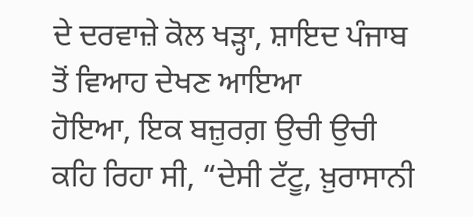ਦੇ ਦਰਵਾਜ਼ੇ ਕੋਲ ਖੜ੍ਹਾ, ਸ਼ਾਇਦ ਪੰਜਾਬ ਤੋਂ ਵਿਆਹ ਦੇਖਣ ਆਇਆ
ਹੋਇਆ, ਇਕ ਬਜ਼ੁਰਗ਼ ਉਚੀ ਉਚੀ ਕਹਿ ਰਿਹਾ ਸੀ, “ਦੇਸੀ ਟੱਟੂ, ਖ਼ੁਰਾਸਾਨੀ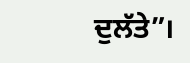ਦੁਲੱਤੇ”।